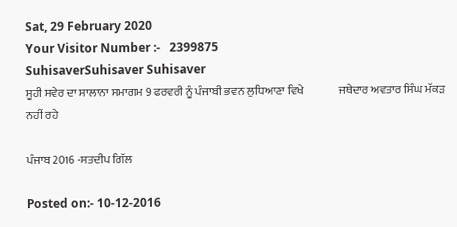Sat, 29 February 2020
Your Visitor Number :-   2399875
SuhisaverSuhisaver Suhisaver
ਸੂਹੀ ਸਵੇਰ ਦਾ ਸਾਲਾਨਾ ਸਮਾਗਮ 9 ਫਰਵਰੀ ਨੂੰ ਪੰਜਾਬੀ ਭਵਨ ਲੁਧਿਆਣਾ ਵਿਖੇ               ਜਥੇਦਾਰ ਅਵਤਾਰ ਸਿੰਘ ਮੱਕੜ ਨਹੀਂ ਰਹੇ

ਪੰਜਾਬ 2016 -ਸਤਦੀਪ ਗਿੱਲ

Posted on:- 10-12-2016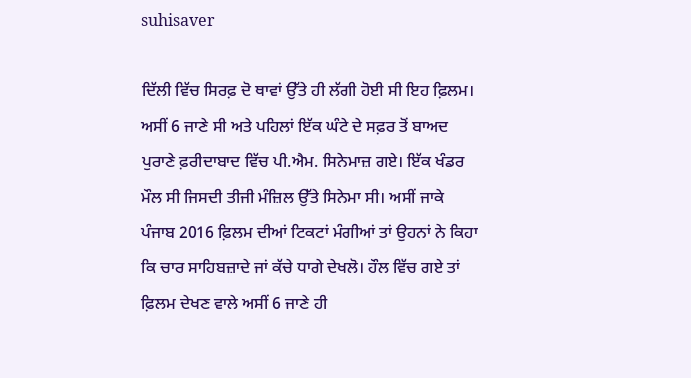suhisaver

ਦਿੱਲੀ ਵਿੱਚ ਸਿਰਫ਼ ਦੋ ਥਾਵਾਂ ਉੱਤੇ ਹੀ ਲੱਗੀ ਹੋਈ ਸੀ ਇਹ ਫ਼ਿਲਮ। ਅਸੀਂ 6 ਜਾਣੇ ਸੀ ਅਤੇ ਪਹਿਲਾਂ ਇੱਕ ਘੰਟੇ ਦੇ ਸਫ਼ਰ ਤੋਂ ਬਾਅਦ ਪੁਰਾਣੇ ਫ਼ਰੀਦਾਬਾਦ ਵਿੱਚ ਪੀ.ਐਮ. ਸਿਨੇਮਾਜ਼ ਗਏ। ਇੱਕ ਖੰਡਰ ਮੌਲ ਸੀ ਜਿਸਦੀ ਤੀਜੀ ਮੰਜ਼ਿਲ ਉੱਤੇ ਸਿਨੇਮਾ ਸੀ। ਅਸੀਂ ਜਾਕੇ ਪੰਜਾਬ 2016 ਫ਼ਿਲਮ ਦੀਆਂ ਟਿਕਟਾਂ ਮੰਗੀਆਂ ਤਾਂ ਉਹਨਾਂ ਨੇ ਕਿਹਾ ਕਿ ਚਾਰ ਸਾਹਿਬਜ਼ਾਦੇ ਜਾਂ ਕੱਚੇ ਧਾਗੇ ਦੇਖਲੋ। ਹੌਲ ਵਿੱਚ ਗਏ ਤਾਂ ਫ਼ਿਲਮ ਦੇਖਣ ਵਾਲੇ ਅਸੀਂ 6 ਜਾਣੇ ਹੀ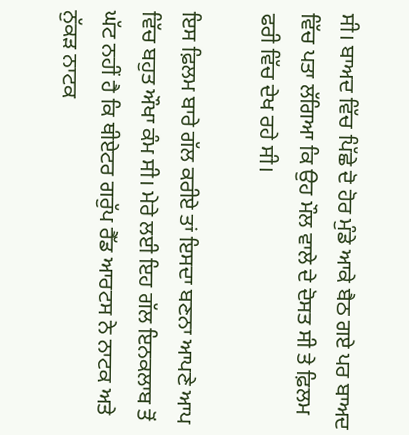ਸੀ। ਬਾਅਦ ਵਿੱਚ ਪਿੱਛੇ ਦੋ ਹੋਰ ਮੁੰਡੇ ਆਕੇ ਬੈਠ ਗਏ ਪਰ ਬਾਅਦ ਵਿੱਚ ਪਤਾ ਲੱਗਿਆ ਕਿ ਉਹ ਮੌਲ ਵਾਲੇ ਦੇ ਦੋਸਤ ਸੀ ਤੇ ਫ਼ਿਲਮ ਫਰੀ ਵਿੱਚ ਦੇਖ ਰਹੇ ਸੀ।

ਇਸ ਫ਼ਿਲਮ ਬਾਰੇ ਗੱਲ ਕਰੀਏ ਤਾਂ ਇਸਦਾ ਬਣਨਾ ਆਪਣੇ ਆਪ ਵਿੱਚ ਬਹੁਤ ਔਖਾ ਕੰਮ ਸੀ। ਮੇਰੇ ਲਈ ਇਹ ਗੱਲ ਇਨਕਲਾਬ ਤੋਂ ਘੱਟ ਨਹੀਂ ਹੈ ਕਿ ਥੀਏਟਰ ਗਰੁੱਪ ਰੈੱਡ ਆਰਟਸ ਨੇ ਨਾਟਕ ਅਤੇ ਨੁੱਕੜ ਨਾਟਕ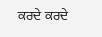ਕਰਦੇ ਕਰਦੇ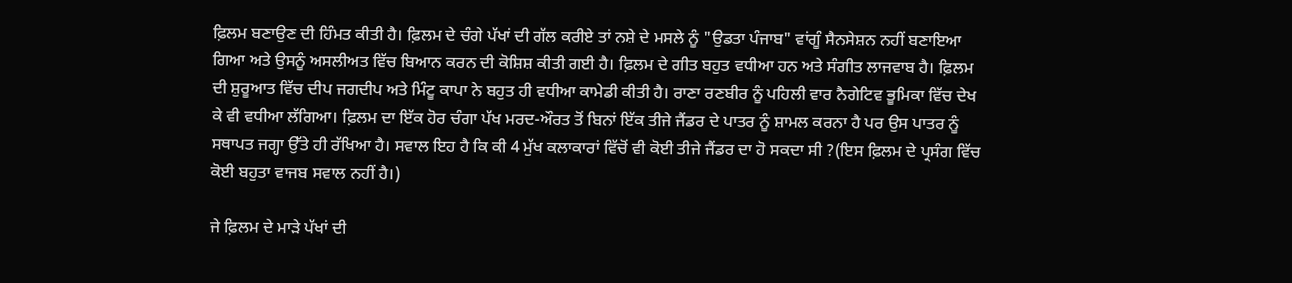ਫ਼ਿਲਮ ਬਣਾਉਣ ਦੀ ਹਿੰਮਤ ਕੀਤੀ ਹੈ। ਫ਼ਿਲਮ ਦੇ ਚੰਗੇ ਪੱਖਾਂ ਦੀ ਗੱਲ ਕਰੀਏ ਤਾਂ ਨਸ਼ੇ ਦੇ ਮਸਲੇ ਨੂੰ "ਉਡਤਾ ਪੰਜਾਬ" ਵਾਂਗੂੰ ਸੈਨਸੇਸ਼ਨ ਨਹੀਂ ਬਣਾਇਆ ਗਿਆ ਅਤੇ ਉਸਨੂੰ ਅਸਲੀਅਤ ਵਿੱਚ ਬਿਆਨ ਕਰਨ ਦੀ ਕੋਸ਼ਿਸ਼ ਕੀਤੀ ਗਈ ਹੈ। ਫ਼ਿਲਮ ਦੇ ਗੀਤ ਬਹੁਤ ਵਧੀਆ ਹਨ ਅਤੇ ਸੰਗੀਤ ਲਾਜਵਾਬ ਹੈ। ਫ਼ਿਲਮ ਦੀ ਸ਼ੁਰੂਆਤ ਵਿੱਚ ਦੀਪ ਜਗਦੀਪ ਅਤੇ ਮਿੰਟੂ ਕਾਪਾ ਨੇ ਬਹੁਤ ਹੀ ਵਧੀਆ ਕਾਮੇਡੀ ਕੀਤੀ ਹੈ। ਰਾਣਾ ਰਣਬੀਰ ਨੂੰ ਪਹਿਲੀ ਵਾਰ ਨੈਗੇਟਿਵ ਭੂਮਿਕਾ ਵਿੱਚ ਦੇਖ ਕੇ ਵੀ ਵਧੀਆ ਲੱਗਿਆ। ਫ਼ਿਲਮ ਦਾ ਇੱਕ ਹੋਰ ਚੰਗਾ ਪੱਖ ਮਰਦ-ਔਰਤ ਤੋਂ ਬਿਨਾਂ ਇੱਕ ਤੀਜੇ ਜੈਂਡਰ ਦੇ ਪਾਤਰ ਨੂੰ ਸ਼ਾਮਲ ਕਰਨਾ ਹੈ ਪਰ ਉਸ ਪਾਤਰ ਨੂੰ ਸਥਾਪਤ ਜਗ੍ਹਾ ਉੱਤੇ ਹੀ ਰੱਖਿਆ ਹੈ। ਸਵਾਲ ਇਹ ਹੈ ਕਿ ਕੀ 4 ਮੁੱਖ ਕਲਾਕਾਰਾਂ ਵਿੱਚੋਂ ਵੀ ਕੋਈ ਤੀਜੇ ਜੈਂਡਰ ਦਾ ਹੋ ਸਕਦਾ ਸੀ ?(ਇਸ ਫ਼ਿਲਮ ਦੇ ਪ੍ਰਸੰਗ ਵਿੱਚ ਕੋਈ ਬਹੁਤਾ ਵਾਜਬ ਸਵਾਲ ਨਹੀਂ ਹੈ।)

ਜੇ ਫ਼ਿਲਮ ਦੇ ਮਾੜੇ ਪੱਖਾਂ ਦੀ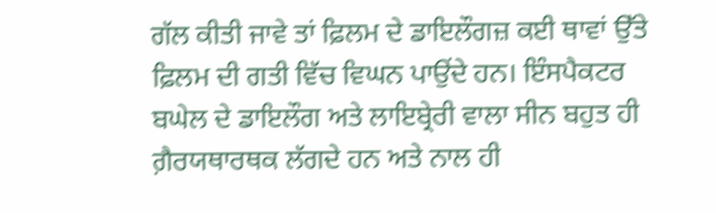ਗੱਲ ਕੀਤੀ ਜਾਵੇ ਤਾਂ ਫ਼ਿਲਮ ਦੇ ਡਾਇਲੌਗਜ਼ ਕਈ ਥਾਵਾਂ ਉੱਤੇ ਫ਼ਿਲਮ ਦੀ ਗਤੀ ਵਿੱਚ ਵਿਘਨ ਪਾਉਂਦੇ ਹਨ। ਇੰਸਪੈਕਟਰ ਬਘੇਲ ਦੇ ਡਾਇਲੌਗ ਅਤੇ ਲਾਇਬ੍ਰੇਰੀ ਵਾਲਾ ਸੀਨ ਬਹੁਤ ਹੀ ਗ਼ੈਰਯਥਾਰਥਕ ਲੱਗਦੇ ਹਨ ਅਤੇ ਨਾਲ ਹੀ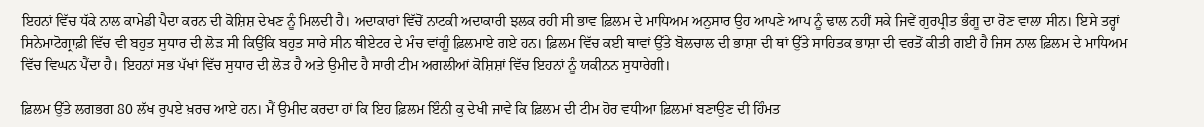ਇਹਨਾਂ ਵਿੱਚ ਧੱਕੇ ਨਾਲ ਕਾਮੇਡੀ ਪੈਦਾ ਕਰਨ ਦੀ ਕੋਸ਼ਿਸ਼ ਦੇਖਣ ਨੂੰ ਮਿਲਦੀ ਹੈ। ਅਦਾਕਾਰਾਂ ਵਿੱਚੋਂ ਨਾਟਕੀ ਅਦਾਕਾਰੀ ਝਲਕ ਰਹੀ ਸੀ ਭਾਵ ਫ਼ਿਲਮ ਦੇ ਮਾਧਿਅਮ ਅਨੁਸਾਰ ਉਹ ਆਪਣੇ ਆਪ ਨੂੰ ਢਾਲ ਨਹੀਂ ਸਕੇ ਜਿਵੇਂ ਗੁਰਪ੍ਰੀਤ ਭੰਗੂ ਦਾ ਰੋਣ ਵਾਲਾ ਸੀਨ। ਇਸੇ ਤਰ੍ਹਾਂ ਸਿਨੇਮਾਟੋਗ੍ਰਾਫ਼ੀ ਵਿੱਚ ਵੀ ਬਹੁਤ ਸੁਧਾਰ ਦੀ ਲੋੜ ਸੀ ਕਿਉਂਕਿ ਬਹੁਤ ਸਾਰੇ ਸੀਨ ਥੀਏਟਰ ਦੇ ਮੰਚ ਵਾਂਗੂੰ ਫ਼ਿਲਮਾਏ ਗਏ ਹਨ। ਫ਼ਿਲਮ ਵਿੱਚ ਕਈ ਥਾਵਾਂ ਉੱਤੇ ਬੋਲਚਾਲ ਦੀ ਭਾਸ਼ਾ ਦੀ ਥਾਂ ਉੱਤੇ ਸਾਹਿਤਕ ਭਾਸ਼ਾ ਦੀ ਵਰਤੋਂ ਕੀਤੀ ਗਈ ਹੈ ਜਿਸ ਨਾਲ ਫ਼ਿਲਮ ਦੇ ਮਾਧਿਅਮ ਵਿੱਚ ਵਿਘਨ ਪੈਂਦਾ ਹੈ। ਇਹਨਾਂ ਸਭ ਪੱਖਾਂ ਵਿੱਚ ਸੁਧਾਰ ਦੀ ਲੋੜ ਹੈ ਅਤੇ ਉਮੀਦ ਹੈ ਸਾਰੀ ਟੀਮ ਅਗਲੀਆਂ ਕੋਸ਼ਿਸ਼ਾਂ ਵਿੱਚ ਇਹਨਾਂ ਨੂੰ ਯਕੀਨਨ ਸੁਧਾਰੇਗੀ।

ਫ਼ਿਲਮ ਉੱਤੇ ਲਗਭਗ 80 ਲੱਖ ਰੁਪਏ ਖ਼ਰਚ ਆਏ ਹਨ। ਮੈਂ ਉਮੀਦ ਕਰਦਾ ਹਾਂ ਕਿ ਇਹ ਫ਼ਿਲਮ ਇੰਨੀ ਕੁ ਦੇਖੀ ਜਾਵੇ ਕਿ ਫ਼ਿਲਮ ਦੀ ਟੀਮ ਹੋਰ ਵਧੀਆ ਫ਼ਿਲਮਾਂ ਬਣਾਉਣ ਦੀ ਹਿੰਮਤ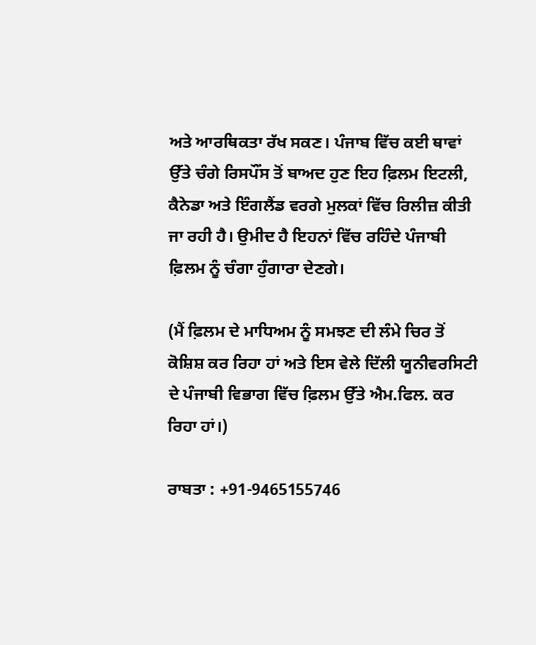ਅਤੇ ਆਰਥਿਕਤਾ ਰੱਖ ਸਕਣ। ਪੰਜਾਬ ਵਿੱਚ ਕਈ ਥਾਵਾਂ ਉੱਤੇ ਚੰਗੇ ਰਿਸਪੌਂਸ ਤੋਂ ਬਾਅਦ ਹੁਣ ਇਹ ਫ਼ਿਲਮ ਇਟਲੀ, ਕੈਨੇਡਾ ਅਤੇ ਇੰਗਲੈਂਡ ਵਰਗੇ ਮੁਲਕਾਂ ਵਿੱਚ ਰਿਲੀਜ਼ ਕੀਤੀ ਜਾ ਰਹੀ ਹੈ। ਉਮੀਦ ਹੈ ਇਹਨਾਂ ਵਿੱਚ ਰਹਿੰਦੇ ਪੰਜਾਬੀ ਫ਼ਿਲਮ ਨੂੰ ਚੰਗਾ ਹੁੰਗਾਰਾ ਦੇਣਗੇ।

(ਮੈਂ ਫ਼ਿਲਮ ਦੇ ਮਾਧਿਅਮ ਨੂੰ ਸਮਝਣ ਦੀ ਲੰਮੇ ਚਿਰ ਤੋਂ ਕੋਸ਼ਿਸ਼ ਕਰ ਰਿਹਾ ਹਾਂ ਅਤੇ ਇਸ ਵੇਲੇ ਦਿੱਲੀ ਯੂਨੀਵਰਸਿਟੀ ਦੇ ਪੰਜਾਬੀ ਵਿਭਾਗ ਵਿੱਚ ਫ਼ਿਲਮ ਉੱਤੇ ਐਮ.ਫਿਲ. ਕਰ ਰਿਹਾ ਹਾਂ।)

ਰਾਬਤਾ : +91-9465155746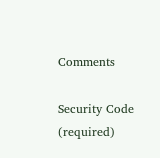Comments

Security Code (required)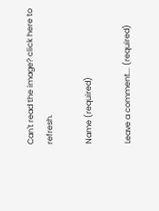Can't read the image? click here to refresh.

Name (required)

Leave a comment... (required)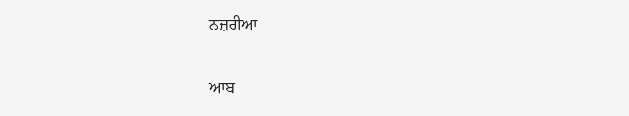ਨਜ਼ਰੀਆ

ਆਬ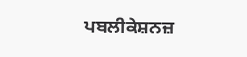ਪਬਲੀਕੇਸ਼ਨਜ਼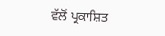ਵੱਲੋਂ ਪ੍ਰਕਾਸ਼ਿਤ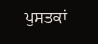ਪੁਸਤਕਾਂ